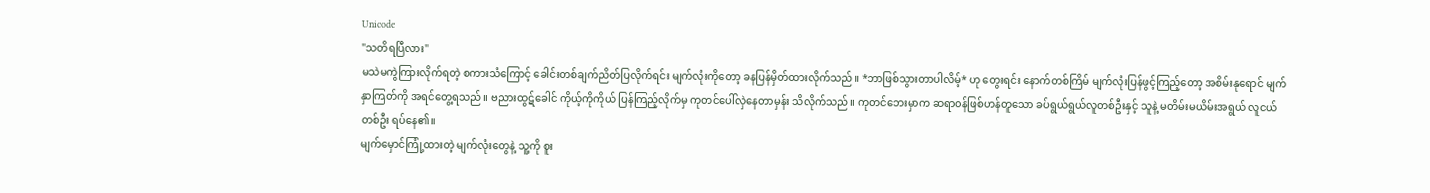Unicode
"သတိရပြီလား"
မသဲမကွဲကြားလိုက်ရတဲ့ စကားသံကြောင့် ခေါင်းတစ်ချက်ညိတ်ပြလိုက်ရင်း မျက်လုံးကိုတော့ ခနပြန်မှိတ်ထားလိုက်သည်။ *ဘာဖြစ်သွားတာပါလိမ့်* ဟု တွေးရင်း နောက်တစ်ကြိမ် မျက်လုံးပြန်ဖွင့်ကြည့်တော့ အစိမ်းနုရောင် မျက်နှာကြတ်ကို အရင်တွေ့ရသည်။ ဗညားထွဋ်ခေါင် ကိုယ့်ကိုကိုယ် ပြန်ကြည့်လိုက်မှ ကုတင်ပေါ်လှဲနေတာမှန်း သိလိုက်သည်။ ကုတင်ဘေးမှာက ဆရာ၀န်ဖြစ်ဟန်တူသော ခပ်ရွယ်ရွယ်လူတစ်ဦးနှင့် သူနဲ့ မတိမ်းမယိမ်းအရွယ် လူငယ်တစ်ဦး ရပ်နေ၏။
မျက်မှောင်ကြုံ့ထားတဲ့ မျက်လုံးတွေနဲ့ သူ့ကို စူး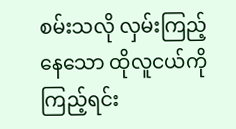စမ်းသလို လှမ်းကြည့်နေသော ထိုလူငယ်ကိုကြည့်ရင်း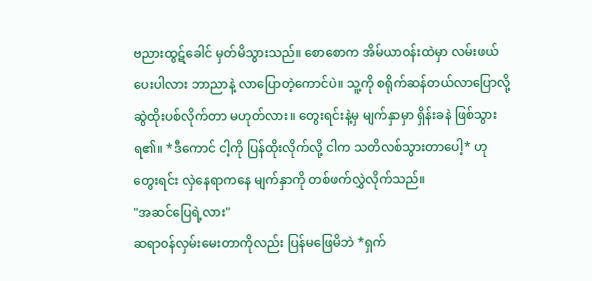ဗညားထွဋ်ခေါင် မှတ်မိသွားသည်။ စောစောက အိမ်ယာ၀န်းထဲမှာ လမ်းဖယ်ပေးပါလား ဘာညာနဲ့ လာပြောတဲ့ကောင်ပဲ။ သူ့ကို စရိုက်ဆန်တယ်လာပြောလို့ ဆွဲထိုးပစ်လိုက်တာ မဟုတ်လား။ တွေးရင်းနဲ့မှ မျက်နှာမှာ ရှိန်းခနဲ ဖြစ်သွားရ၏။ *ဒီကောင် ငါ့ကို ပြန်ထိုးလိုက်လို့ ငါက သတိလစ်သွားတာပေါ့* ဟုတွေးရင်း လှဲနေရာကနေ မျက်နှာကို တစ်ဖက်လွှဲလိုက်သည်။
"အဆင်ပြေရဲ့လား"
ဆရာ၀န်လှမ်းမေးတာကိုလည်း ပြန်မဖြေမိဘဲ *ရှက်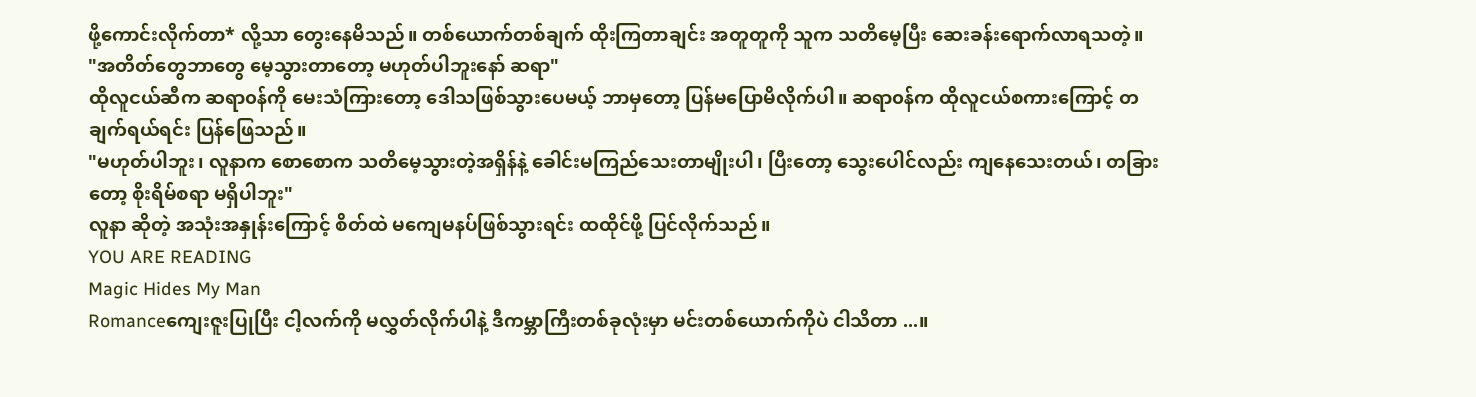ဖို့ကောင်းလိုက်တာ* လို့သာ တွေးနေမိသည်။ တစ်ယောက်တစ်ချက် ထိုးကြတာချင်း အတူတူကို သူက သတိမေ့ပြီး ဆေးခန်းရောက်လာရသတဲ့။
"အတိတ်တွေဘာတွေ မေ့သွားတာတော့ မဟုတ်ပါဘူးနော် ဆရာ"
ထိုလူငယ်ဆီက ဆရာ၀န်ကို မေးသံကြားတော့ ဒေါသဖြစ်သွားပေမယ့် ဘာမှတော့ ပြန်မပြောမိလိုက်ပါ။ ဆရာ၀န်က ထိုလူငယ်စကားကြောင့် တချက်ရယ်ရင်း ပြန်ဖြေသည်။
"မဟုတ်ပါဘူး၊ လူနာက စောစောက သတိမေ့သွားတဲ့အရှိန်နဲ့ ခေါင်းမကြည်သေးတာမျိုးပါ၊ ပြီးတော့ သွေးပေါင်လည်း ကျနေသေးတယ်၊ တခြားတော့ စိုးရိမ်စရာ မရှိပါဘူး"
လူနာ ဆိုတဲ့ အသုံးအနှုန်းကြောင့် စိတ်ထဲ မကျေမနပ်ဖြစ်သွားရင်း ထထိုင်ဖို့ ပြင်လိုက်သည်။
YOU ARE READING
Magic Hides My Man
Romanceကျေးဇူးပြုပြီး ငါ့လက်ကို မလွှတ်လိုက်ပါနဲ့ ဒီကမ္ဘာကြီးတစ်ခုလုံးမှာ မင်းတစ်ယောက်ကိုပဲ ငါသိတာ ...။